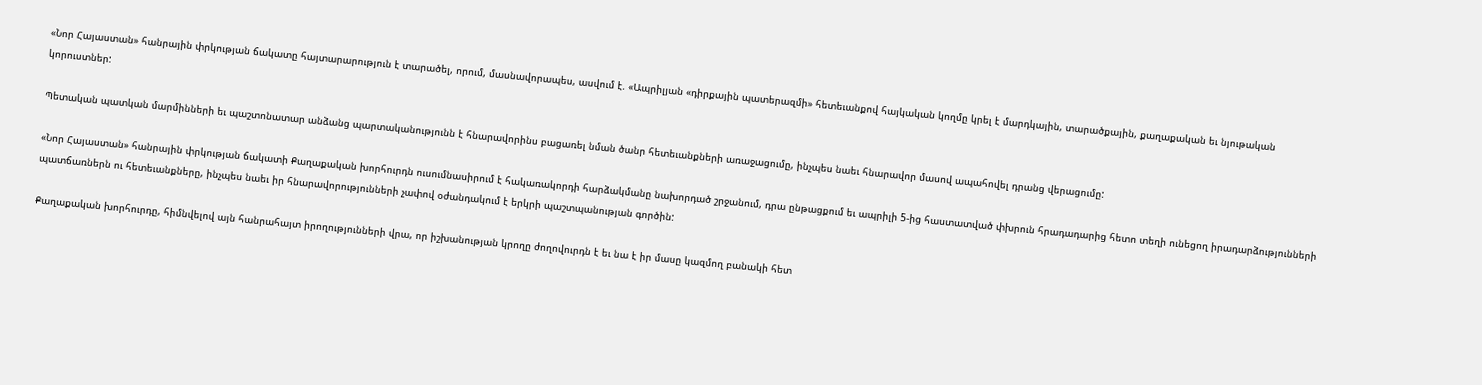«Նոր Հայաստան» հանրային փրկության ճակատը հայտարարություն է տարածել, որում, մասնավորապես, ասվում է. «Ապրիլյան «դիրքային պատերազմի» հետեւանքով հայկական կողմը կրել է մարդկային, տարածքային, քաղաքական եւ նյութական կորուստներ:

Պետական պատկան մարմինների եւ պաշտոնատար անձանց պարտականությունն է հնարավորինս բացառել նման ծանր հետեւանքների առաջացումը, ինչպես նաեւ հնարավոր մասով ապահովել դրանց վերացումը:

«Նոր Հայաստան» հանրային փրկության ճակատի Քաղաքական խորհուրդն ուսումնասիրում է հակառակորդի հարձակմանը նախորդած շրջանում, դրա ընթացքում եւ ապրիլի 5-ից հաստատված փխրուն հրադադարից հետո տեղի ունեցող իրադարձությունների պատճառներն ու հետեւանքները, ինչպես նաեւ իր հնարավորությունների չափով օժանդակում է երկրի պաշտպանության գործին:

Քաղաքական խորհուրդը, հիմնվելով այն հանրահայտ իրողությունների վրա, որ իշխանության կրողը ժողովուրդն է եւ նա է իր մասը կազմող բանակի հետ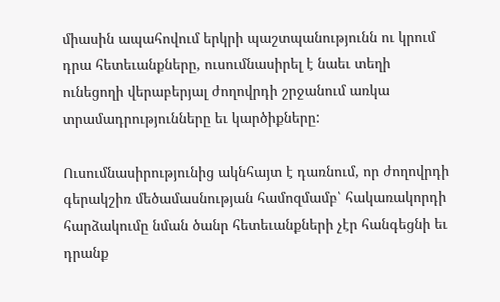միասին ապահովում երկրի պաշտպանությունն ու կրում դրա հետեւանքները, ուսումնասիրել է նաեւ տեղի ունեցողի վերաբերյալ ժողովրդի շրջանում առկա տրամադրությունները եւ կարծիքները:

Ուսումնասիրությունից ակնհայտ է դառնում, որ ժողովրդի գերակշիռ մեծամասնության համոզմամբ՝ հակառակորդի հարձակումը նման ծանր հետեւանքների չէր հանգեցնի եւ դրանք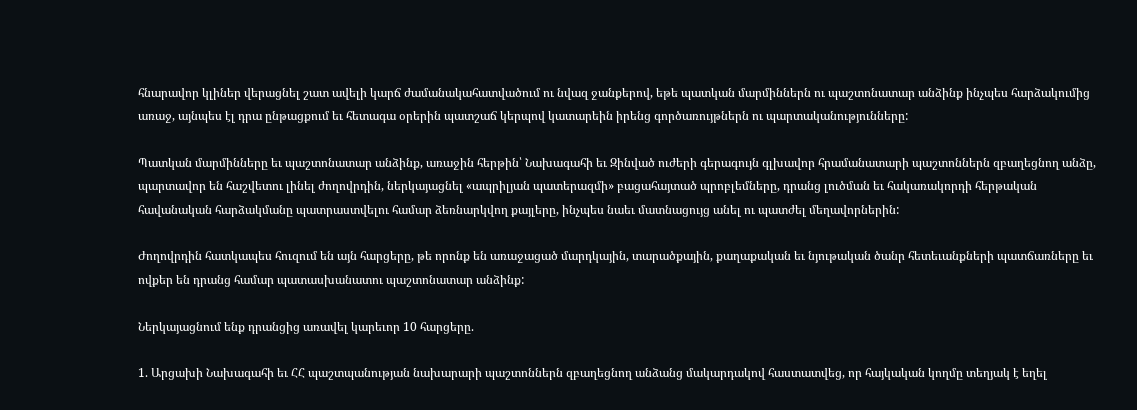հնարավոր կլիներ վերացնել շատ ավելի կարճ ժամանակահատվածում ու նվազ ջանքերով, եթե պատկան մարմիններն ու պաշտոնատար անձինք ինչպես հարձակումից առաջ, այնպես էլ դրա ընթացքում եւ հետագա օրերին պատշաճ կերպով կատարեին իրենց գործառույթներն ու պարտականությունները:

Պատկան մարմինները եւ պաշտոնատար անձինք, առաջին հերթին՝ Նախագահի եւ Զինված ուժերի գերագույն գլխավոր հրամանատարի պաշտոններն զբաղեցնող անձը, պարտավոր են հաշվետու լինել ժողովրդին, ներկայացնել «ապրիլյան պատերազմի» բացահայտած պրոբլեմները, դրանց լուծման եւ հակառակորդի հերթական հավանական հարձակմանը պատրաստվելու համար ձեռնարկվող քայլերը, ինչպես նաեւ մատնացույց անել ու պատժել մեղավորներին:

Ժողովրդին հատկապես հուզում են այն հարցերը, թե որոնք են առաջացած մարդկային, տարածքային, քաղաքական եւ նյութական ծանր հետեւանքների պատճառները եւ ովքեր են դրանց համար պատասխանատու պաշտոնատար անձինք:

Ներկայացնում ենք դրանցից առավել կարեւոր 10 հարցերը.

1. Արցախի Նախագահի եւ ՀՀ պաշտպանության նախարարի պաշտոններն զբաղեցնող անձանց մակարդակով հաստատվեց, որ հայկական կողմը տեղյակ է եղել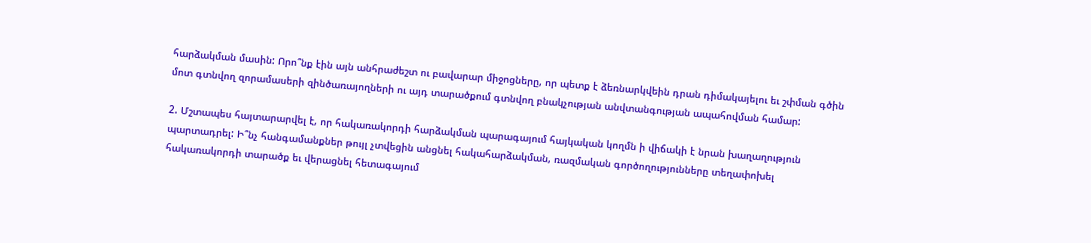հարձակման մասին: Որո՞նք էին այն անհրաժեշտ ու բավարար միջոցները, որ պետք է ձեռնարկվեին դրան դիմակայելու եւ շփման գծին մոտ գտնվող զորամասերի զինծառայողների ու այդ տարածքում գտնվող բնակչության անվտանգության ապահովման համար:

2. Մշտապես հայտարարվել է, որ հակառակորդի հարձակման պարագայում հայկական կողմն ի վիճակի է նրան խաղաղություն պարտադրել: Ի՞նչ հանգամանքներ թույլ չտվեցին անցնել հակահարձակման, ռազմական գործողությունները տեղափոխել հակառակորդի տարածք եւ վերացնել հետագայում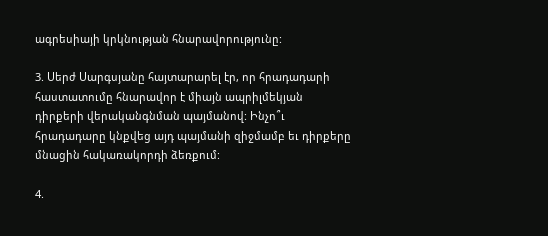ագրեսիայի կրկնության հնարավորությունը:

3. Սերժ Սարգսյանը հայտարարել էր, որ հրադադարի հաստատումը հնարավոր է միայն ապրիլմեկյան դիրքերի վերականգնման պայմանով: Ինչո՞ւ հրադադարը կնքվեց այդ պայմանի զիջմամբ եւ դիրքերը մնացին հակառակորդի ձեռքում:

4.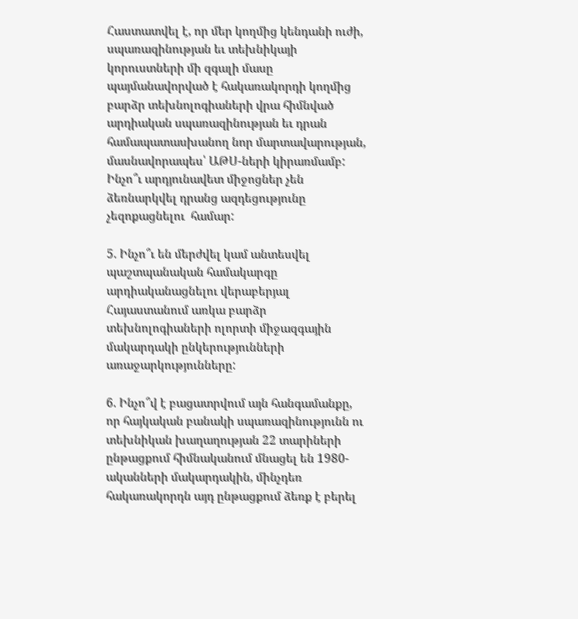Հաստատվել է, որ մեր կողմից կենդանի ուժի, սպառազինության եւ տեխնիկայի կորուստների մի զգալի մասը պայմանավորված է հակառակորդի կողմից բարձր տեխնոլոգիաների վրա հիմնված արդիական սպառազինության եւ դրան համապատասխանող նոր մարտավարության, մասնավորապես՝ ԱԹՍ-ների կիրառմամբ: Ինչո՞ւ արդյունավետ միջոցներ չեն ձեռնարկվել դրանց ազդեցությունը չեզոքացնելու  համար:

5. Ինչո՞ւ են մերժվել կամ անտեսվել պաշտպանական համակարգը արդիականացնելու վերաբերյալ Հայաստանում առկա բարձր տեխնոլոգիաների ոլորտի միջազգային մակարդակի ընկերությունների առաջարկությունները:

6. Ինչո՞վ է բացատրվում այն հանգամանքը, որ հայկական բանակի սպառազինությունն ու տեխնիկան խաղաղության 22 տարիների ընթացքում հիմնականում մնացել են 1980-ականների մակարդակին, մինչդեռ հակառակորդն այդ ընթացքում ձեռք է բերել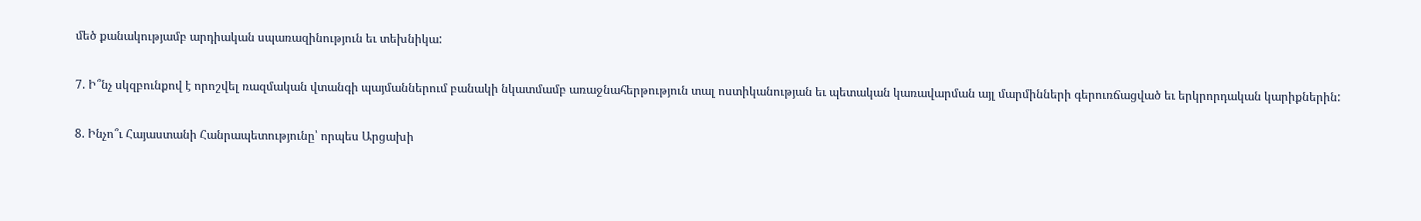մեծ քանակությամբ արդիական սպառազինություն եւ տեխնիկա:

7. Ի՞նչ սկզբունքով է որոշվել ռազմական վտանգի պայմաններում բանակի նկատմամբ առաջնահերթություն տալ ոստիկանության եւ պետական կառավարման այլ մարմինների գերուռճացված եւ երկրորդական կարիքներին:

8. Ինչո՞ւ Հայաստանի Հանրապետությունը՝ որպես Արցախի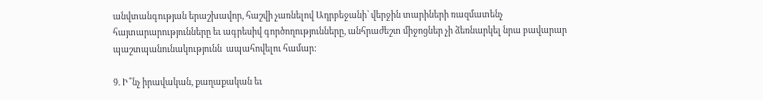անվտանգության երաշխավոր, հաշվի չառնելով Ադրբեջանի՝ վերջին տարիների ռազմատենչ հայտարարությունները եւ ագրեսիվ գործողությունները, անհրաժեշտ միջոցներ չի ձեռնարկել նրա բավարար պաշտպանունակությունն  ապահովելու համար:

9. Ի՞նչ իրավական, քաղաքական եւ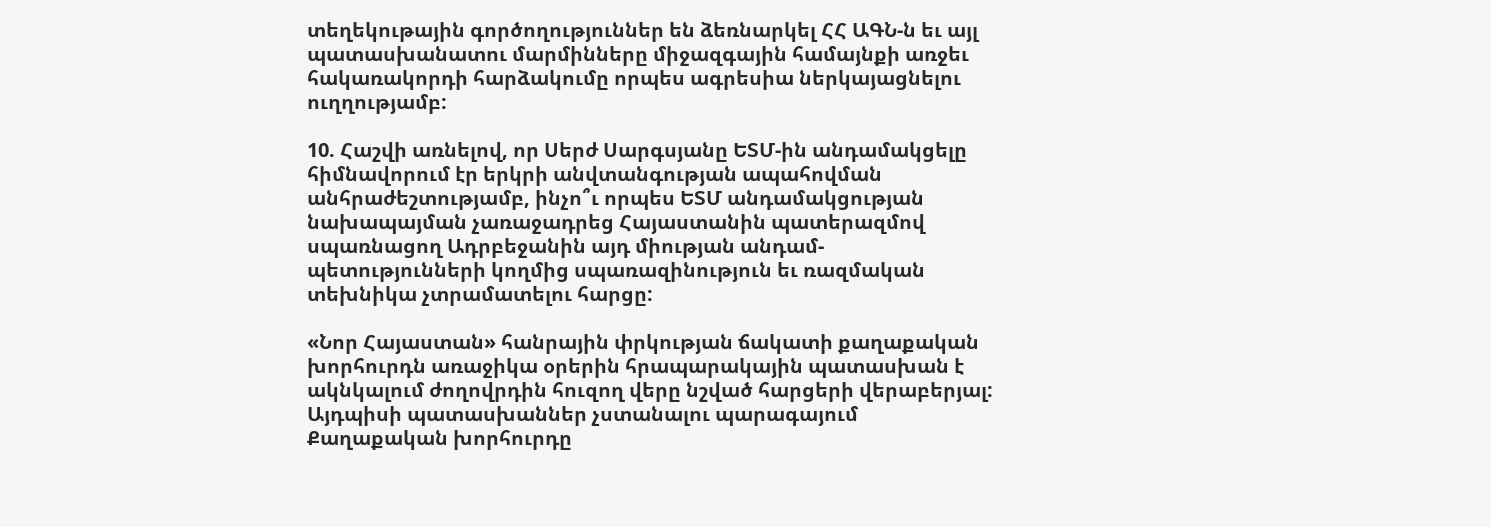տեղեկութային գործողություններ են ձեռնարկել ՀՀ ԱԳՆ-ն եւ այլ պատասխանատու մարմինները միջազգային համայնքի առջեւ հակառակորդի հարձակումը որպես ագրեսիա ներկայացնելու ուղղությամբ:

10. Հաշվի առնելով, որ Սերժ Սարգսյանը ԵՏՄ-ին անդամակցելը հիմնավորում էր երկրի անվտանգության ապահովման անհրաժեշտությամբ, ինչո՞ւ որպես ԵՏՄ անդամակցության նախապայման չառաջադրեց Հայաստանին պատերազմով սպառնացող Ադրբեջանին այդ միության անդամ-պետությունների կողմից սպառազինություն եւ ռազմական տեխնիկա չտրամատելու հարցը:

«Նոր Հայաստան» հանրային փրկության ճակատի քաղաքական խորհուրդն առաջիկա օրերին հրապարակային պատասխան է ակնկալում ժողովրդին հուզող վերը նշված հարցերի վերաբերյալ: Այդպիսի պատասխաններ չստանալու պարագայում Քաղաքական խորհուրդը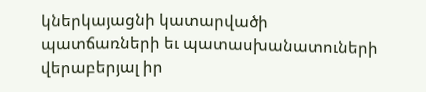կներկայացնի կատարվածի պատճառների եւ պատասխանատուների վերաբերյալ իր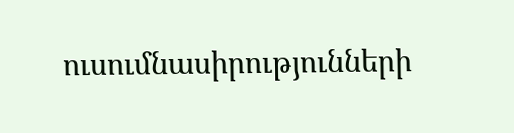ուսումնասիրությունների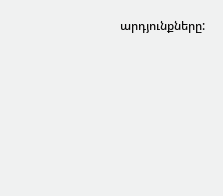արդյունքները: